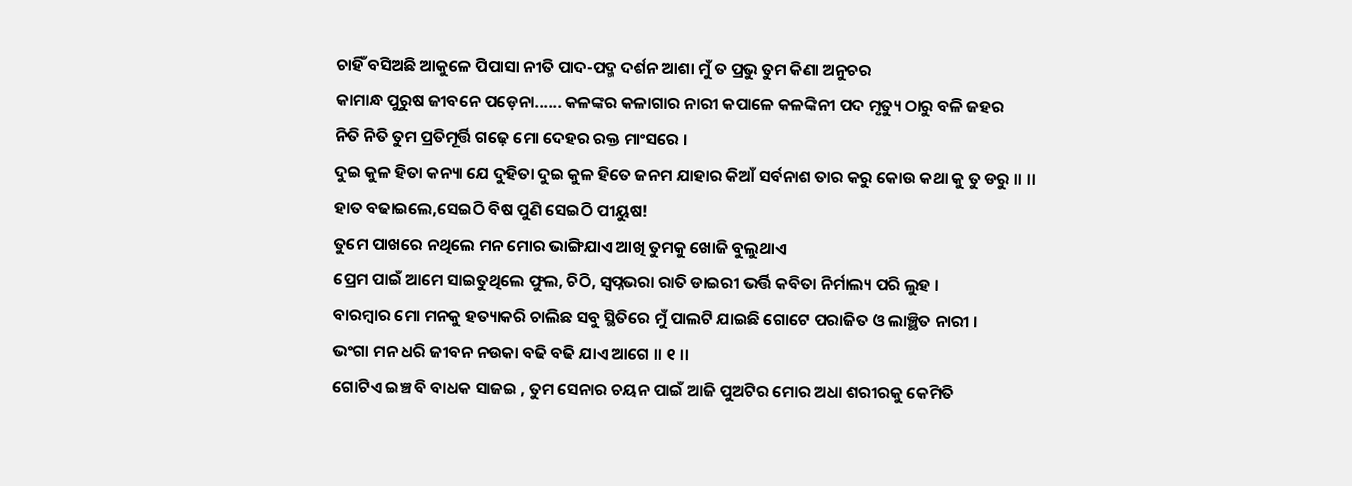ଚାହିଁ ବସିଅଛି ଆକୁଳେ ପିପାସା ନୀତି ପାଦ-ପଦ୍ମ ଦର୍ଶନ ଆଶା ମୁଁ ତ ପ୍ରଭୁ ତୁମ କିଣା ଅନୁଚର
କାମାନ୍ଧ ପୁରୁଷ ଜୀବନେ ପଡ଼େନା...... କଳଙ୍କର କଳାଗାର ନାରୀ କପାଳେ କଳଙ୍କିନୀ ପଦ ମୃତ୍ୟୁ ଠାରୁ ବଳି ଜହର
ନିତି ନିତି ତୁମ ପ୍ରତିମୂର୍ତ୍ତି ଗଢ଼େ ମୋ ଦେହର ରକ୍ତ ମାଂସରେ ।
ଦୁଇ କୁଳ ହିତା କନ୍ୟା ଯେ ଦୁହିତା ଦୁଇ କୁଳ ହିତେ ଜନମ ଯାହାର କିଆଁ ସର୍ବନାଶ ତାର କରୁ କୋଉ କଥା କୁ ତୁ ଡରୁ ।। ।।
ହାତ ବଢାଇଲେ,ସେଇଠି ବିଷ ପୁଣି ସେଇଠି ପୀୟୁଷ!
ତୁମେ ପାଖରେ ନଥିଲେ ମନ ମୋର ଭାଙ୍ଗିଯାଏ ଆଖି ତୁମକୁ ଖୋଜି ବୁଲୁଥାଏ
ପ୍ରେମ ପାଇଁ ଆମେ ସାଇତୁଥିଲେ ଫୁଲ, ଚିଠି, ସ୍ୱପ୍ନଭରା ରାତି ଡାଇରୀ ଭର୍ତ୍ତି କବିତା ନିର୍ମାଲ୍ୟ ପରି ଲୁହ ।
ବାରମ୍ବାର ମୋ ମନକୁ ହତ୍ୟାକରି ଚାଲିଛ ସବୁ ସ୍ଥିତିରେ ମୁଁ ପାଲଟି ଯାଇଛି ଗୋଟେ ପରାଜିତ ଓ ଲାଞ୍ଛିତ ନାରୀ ।
ଭଂଗା ମନ ଧରି ଜୀବନ ନଉକା ବଢି ବଢି ଯାଏ ଆଗେ ।। ୧ ।।
ଗୋଟିଏ ଇଞ୍ଚ ବି ବାଧକ ସାଜଇ , ତୁମ ସେନାର ଚୟନ ପାଇଁ ଆଜି ପୁଅଟିର ମୋର ଅଧା ଶରୀରକୁ କେମିତି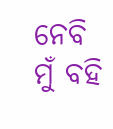ନେବି ମୁଁ ବହି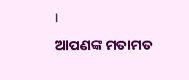।
ଆପଣଙ୍କ ମତାମତ